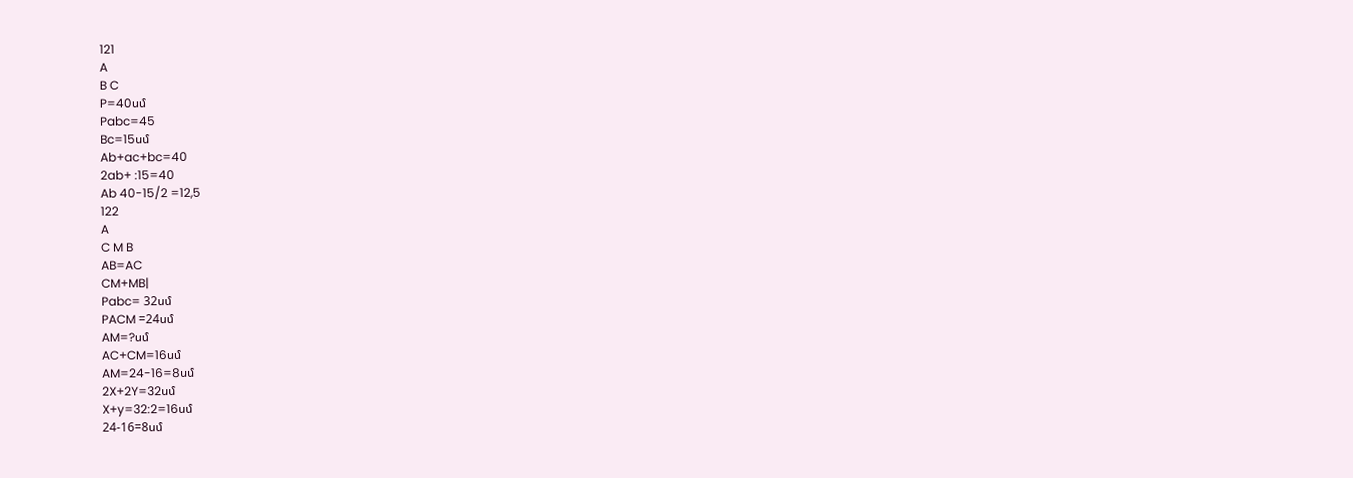121
A
B C
P=40սմ
Pabc=45
Bc=15սմ
Ab+ac+bc=40
2ab+ :15=40
Ab 40-15/2 =12,5
122
A
C M B
AB=AC
CM+MB|
Pabc= 32սմ
PACM =24սմ
AM=?սմ
AC+CM=16սմ
AM=24-16=8սմ
2X+2Y=32սմ
X+y=32:2=16սմ
24-16=8սմ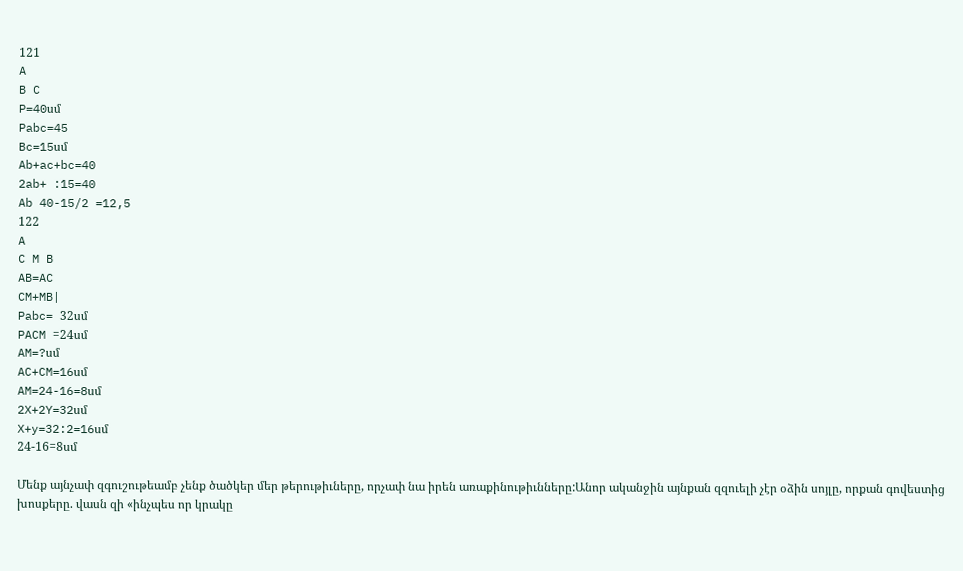121
A
B C
P=40սմ
Pabc=45
Bc=15սմ
Ab+ac+bc=40
2ab+ :15=40
Ab 40-15/2 =12,5
122
A
C M B
AB=AC
CM+MB|
Pabc= 32սմ
PACM =24սմ
AM=?սմ
AC+CM=16սմ
AM=24-16=8սմ
2X+2Y=32սմ
X+y=32:2=16սմ
24-16=8սմ

Մենք այնչափ զգուշութեամբ չենք ծածկեր մեր թերութիւները, որչափ նա իրեն առաքինութիւնները:Անոր ականջին այնքան զզուելի չէր օձին սոյլը, որքան գովեստից խոսքերը. վասն զի «ինչպես որ կրակը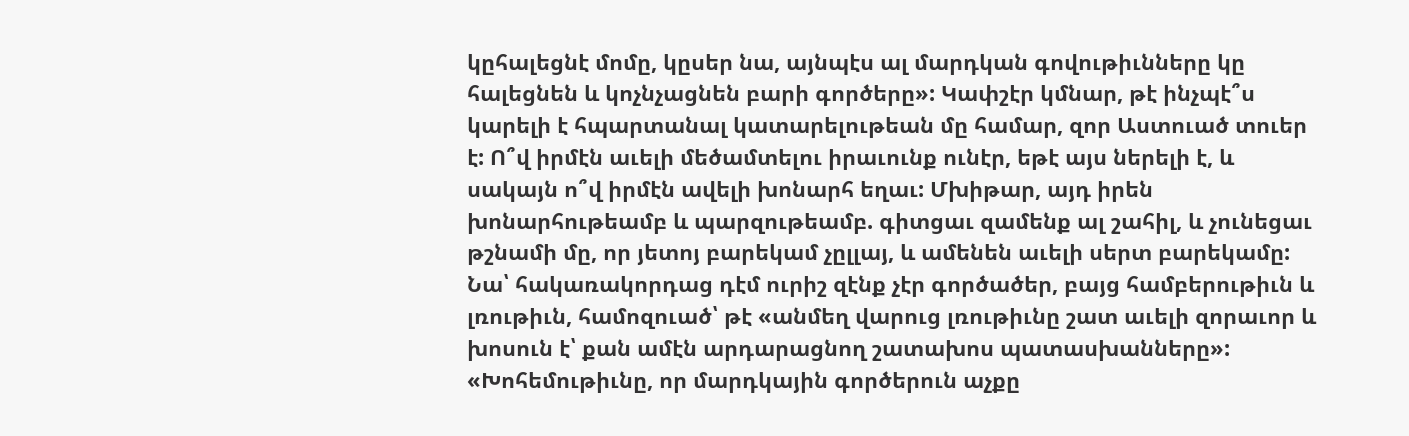կըհալեցնէ մոմը, կըսեր նա, այնպէս ալ մարդկան գովութիւնները կը հալեցնեն և կոչնչացնեն բարի գործերը»: Կափշէր կմնար, թէ ինչպէ՞ս կարելի է հպարտանալ կատարելութեան մը համար, զոր Աստուած տուեր է: Ո՞վ իրմէն աւելի մեծամտելու իրաւունք ունէր, եթէ այս ներելի է, և սակայն ո՞վ իրմէն ավելի խոնարհ եղաւ: Մխիթար, այդ իրեն խոնարհութեամբ և պարզութեամբ. գիտցաւ զամենք ալ շահիլ, և չունեցաւ թշնամի մը, որ յետոյ բարեկամ չըլլայ, և ամենեն աւելի սերտ բարեկամը: Նա՝ հակառակորդաց դէմ ուրիշ զէնք չէր գործածեր, բայց համբերութիւն և լռութիւն, համոզուած՝ թէ «անմեղ վարուց լռութիւնը շատ աւելի զորաւոր և խոսուն է՝ քան ամէն արդարացնող շատախոս պատասխանները»: «Խոհեմութիւնը, որ մարդկային գործերուն աչքը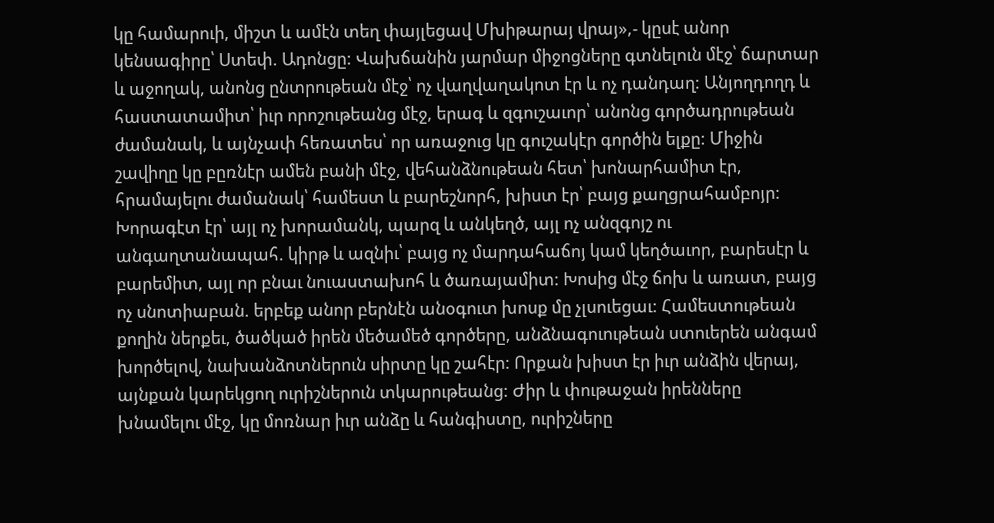կը համարուի, միշտ և ամէն տեղ փայլեցավ Մխիթարայ վրայ»,- կըսէ անոր կենսագիրը՝ Ստեփ. Ադոնցը: Վախճանին յարմար միջոցները գտնելուն մէջ՝ ճարտար և աջողակ, անոնց ընտրութեան մէջ՝ ոչ վաղվաղակոտ էր և ոչ դանդաղ: Անյողդողդ և հաստատամիտ՝ իւր որոշութեանց մէջ, երագ և զգուշաւոր՝ անոնց գործադրութեան ժամանակ, և այնչափ հեռատես՝ որ առաջուց կը գուշակէր գործին ելքը: Միջին շավիղը կը բըռնէր ամեն բանի մէջ, վեհանձնութեան հետ՝ խոնարհամիտ էր, հրամայելու ժամանակ՝ համեստ և բարեշնորհ, խիստ էր՝ բայց քաղցրահամբոյր: Խորագէտ էր՝ այլ ոչ խորամանկ, պարզ և անկեղծ, այլ ոչ անզգոյշ ու անգաղտանապահ. կիրթ և ազնիւ՝ բայց ոչ մարդահաճոյ կամ կեղծաւոր, բարեսէր և բարեմիտ, այլ որ բնաւ նուաստախոհ և ծառայամիտ: Խոսից մէջ ճոխ և առատ, բայց ոչ սնոտիաբան. երբեք անոր բերնէն անօգուտ խոսք մը չլսուեցաւ: Համեստութեան քողին ներքեւ, ծածկած իրեն մեծամեծ գործերը, անձնագուութեան ստուերեն անգամ խործելով, նախանձոտներուն սիրտը կը շահէր: Որքան խիստ էր իւր անձին վերայ, այնքան կարեկցող ուրիշներուն տկարութեանց: Ժիր և փութաջան իրենները խնամելու մէջ, կը մոռնար իւր անձը և հանգիստը, ուրիշները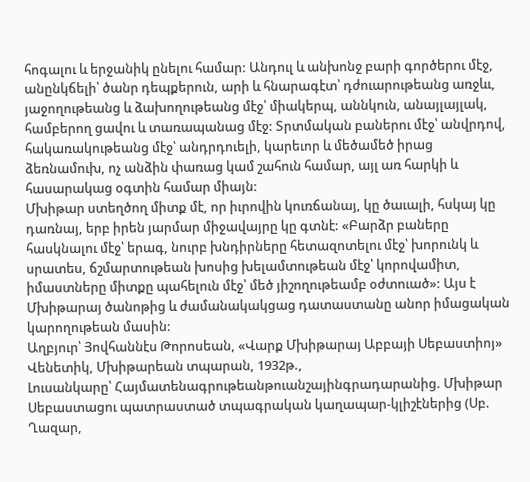հոգալու և երջանիկ ընելու համար: Անդուլ և անխոնջ բարի գործերու մէջ, անընկճելի՝ ծանր դեպքերուն, արի և հնարագէտ՝ դժուարութեանց առջևւ, յաջողութեանց և ձախողութեանց մէջ՝ միակերպ, աննկուն, անայլայլակ, համբերող ցավու և տառապանաց մէջ: Տրտմական բաներու մէջ՝ անվրդով, հակառակութեանց մէջ՝ անդրդուելի, կարեւոր և մեծամեծ իրաց ձեռնամուխ, ոչ անձին փառաց կամ շահուն համար, այլ առ հարկի և հասարակաց օգտին համար միայն:
Մխիթար ստեղծող միտք մէ, որ իւրովին կուռճանայ, կը ծաւալի, հսկայ կը դառնայ, երբ իրեն յարմար միջավայրը կը գտնէ: «Բարձր բաները հասկնալու մէջ՝ երագ, նուրբ խնդիրները հետազոտելու մէջ՝ խորունկ և սրատես, ճշմարտութեան խոսից խելամտութեան մէջ՝ կորովամիտ, իմաստները միտքը պահելուն մէջ՝ մեծ յիշողութեամբ օժտուած»: Այս է Մխիթարայ ծանոթից և ժամանակակցաց դատաստանը անոր իմացական կարողութեան մասին:
Աղբյուր՝ Յովհաննէս Թորոսեան, «Վարք Մխիթարայ Աբբայի Սեբաստիոյ»
Վենետիկ, Մխիթարեան տպարան, 1932թ.,
Լուսանկարը՝ Հայմատենագրութեանթուանշայինգրադարանից. Մխիթար Սեբաստացու պատրաստած տպագրական կաղապար-կլիշէներից (Սբ. Ղազար,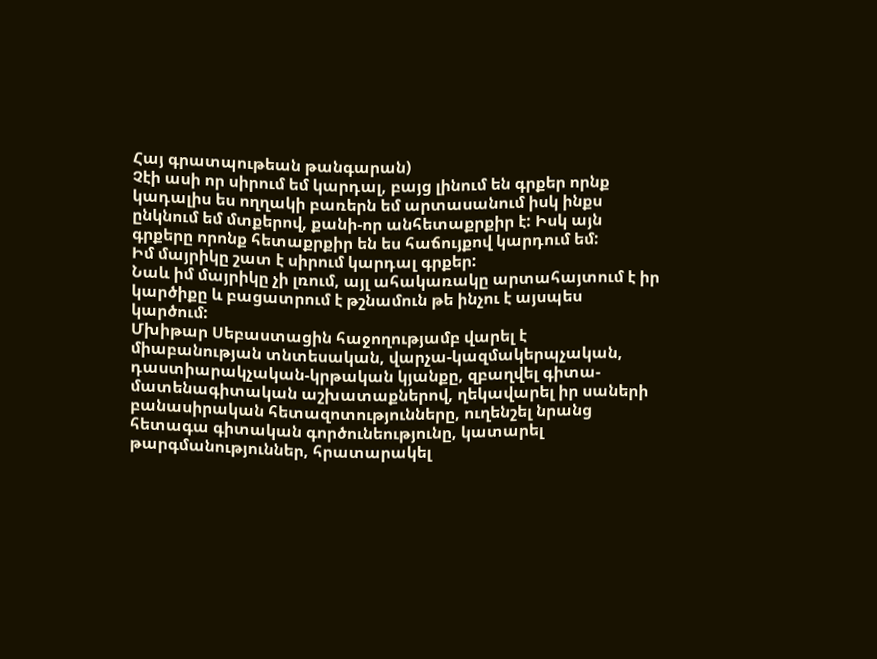Հայ գրատպութեան թանգարան)
Չէի ասի որ սիրում եմ կարդալ, բայց լինում են գրքեր որնք կադալիս ես ողղակի բառերն եմ արտասանում իսկ ինքս ընկնում եմ մտքերով, քանի-որ անհետաքրքիր է: Իսկ այն գրքերը որոնք հետաքրքիր են ես հաճույքով կարդում եմ:
Իմ մայրիկը շատ է սիրում կարդալ գրքեր:
Նաև իմ մայրիկը չի լռում, այլ ահակառակը արտահայտում է իր կարծիքը և բացատրում է թշնամուն թե ինչու է այսպես կարծում:
Մխիթար Սեբաստացին հաջողությամբ վարել է միաբանության տնտեսական, վարչա-կազմակերպչական, դաստիարակչական-կրթական կյանքը, զբաղվել գիտա-մատենագիտական աշխատաքներով, ղեկավարել իր սաների բանասիրական հետազոտությունները, ուղենշել նրանց հետագա գիտական գործունեությունը, կատարել թարգմանություններ, հրատարակել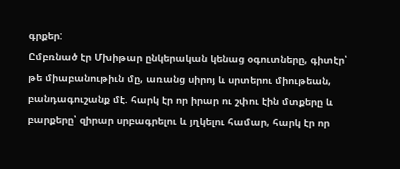գրքեր:
Ըմբռնած էր Մխիթար ընկերական կենաց օգուտները, գիտէր՝ թե միաբանութիւն մը, առանց սիրոյ և սրտերու միութեան, բանդագուշանք մէ. հարկ էր որ իրար ու շփու էին մտքերը և բարքերը՝ զիրար սրբագրելու և յղկելու համար, հարկ էր որ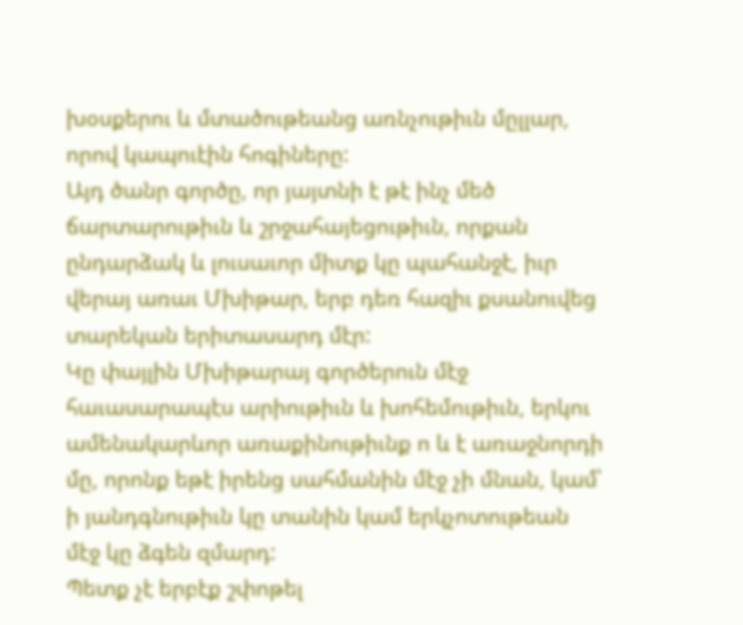խօսքերու և մտածութեանց առնչութիւն մըլլար, որով կապուէին հոգիները:
Այդ ծանր գործը, որ յայտնի է թէ ինչ մեծ ճարտարութիւն և շրջահայեցութիւն, որքան ընդարձակ և լուսաւոր միտք կը պահանջէ, իւր վերայ առաւ Մխիթար, երբ դեռ հազիւ քսանուվեց տարեկան երիտասարդ մէր:
Կը փայլին Մխիթարայ գործերուն մէջ հաւասարապէս արիութիւն և խոհեմութիւն, երկու ամենակարևոր առաքինութիւնք ո և է առաջնորդի մը, որոնք եթէ իրենց սահմանին մէջ չի մնան, կամ՝ ի յանդգնութիւն կը տանին կամ երկչոտութեան մէջ կը ձգեն զմարդ:
Պետք չէ երբէք շփոթել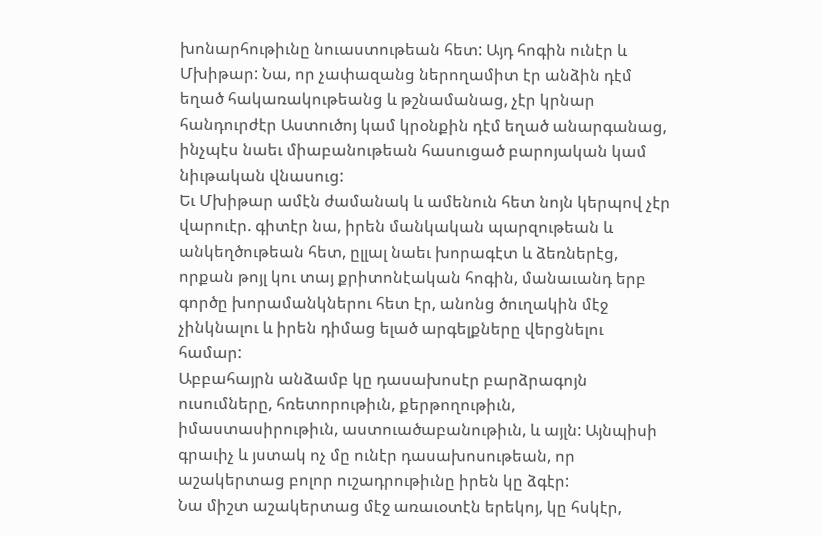խոնարհութիւնը նուաստութեան հետ: Այդ հոգին ունէր և Մխիթար: Նա, որ չափազանց ներողամիտ էր անձին դէմ եղած հակառակութեանց և թշնամանաց, չէր կրնար հանդուրժէր Աստուծոյ կամ կրօնքին դէմ եղած անարգանաց, ինչպէս նաեւ միաբանութեան հասուցած բարոյական կամ նիւթական վնասուց:
Եւ Մխիթար ամէն ժամանակ և ամենուն հետ նոյն կերպով չէր վարուէր. գիտէր նա, իրեն մանկական պարզութեան և անկեղծութեան հետ, ըլլալ նաեւ խորագէտ և ձեռներէց, որքան թոյլ կու տայ քրիտոնէական հոգին, մանաւանդ երբ գործը խորամանկներու հետ էր, անոնց ծուղակին մէջ չինկնալու և իրեն դիմաց ելած արգելքները վերցնելու համար:
Աբբահայրն անձամբ կը դասախոսէր բարձրագոյն ուսումները, հռետորութիւն, քերթողութիւն, իմաստասիրութիւն, աստուածաբանութիւն, և այլն: Այնպիսի գրաւիչ և յստակ ոչ մը ունէր դասախոսութեան, որ աշակերտաց բոլոր ուշադրութիւնը իրեն կը ձգէր:
Նա միշտ աշակերտաց մէջ առաւօտէն երեկոյ, կը հսկէր,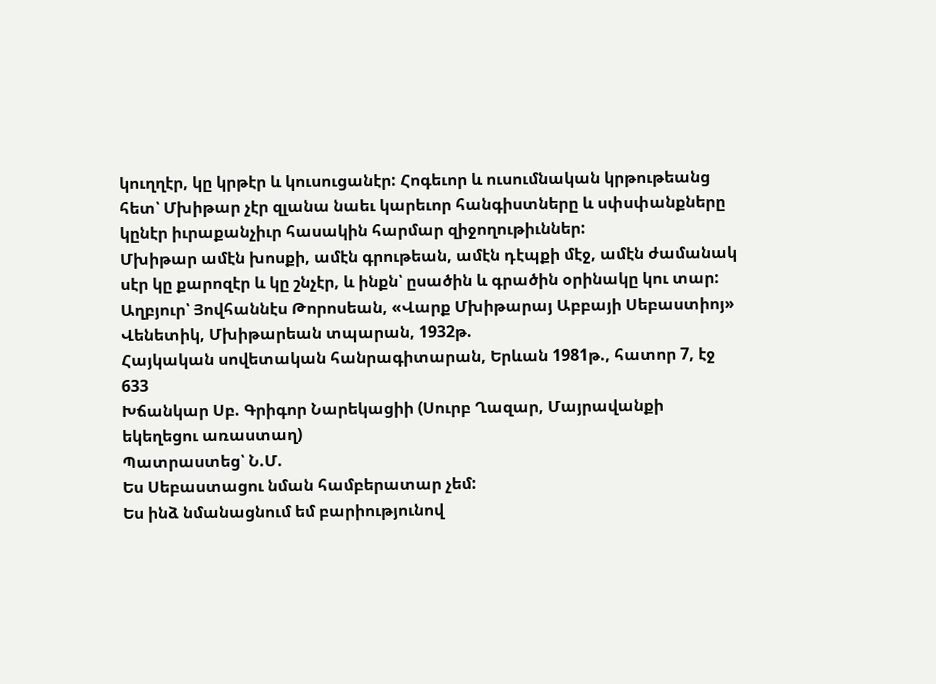կուղղէր, կը կրթէր և կուսուցանէր: Հոգեւոր և ուսումնական կրթութեանց հետ՝ Մխիթար չէր զլանա նաեւ կարեւոր հանգիստները և սփսփանքները կընէր իւրաքանչիւր հասակին հարմար զիջողութիւններ:
Մխիթար ամէն խոսքի, ամէն գրութեան, ամէն դէպքի մէջ, ամէն ժամանակ սէր կը քարոզէր և կը շնչէր, և ինքն՝ ըսածին և գրածին օրինակը կու տար:
Աղբյուր՝ Յովհաննէս Թորոսեան, «Վարք Մխիթարայ Աբբայի Սեբաստիոյ»
Վենետիկ, Մխիթարեան տպարան, 1932թ.
Հայկական սովետական հանրագիտարան, Երևան 1981թ., հատոր 7, էջ 633
Խճանկար Սբ. Գրիգոր Նարեկացիի (Սուրբ Ղազար, Մայրավանքի եկեղեցու առաստաղ)
Պատրաստեց՝ Ն.Մ.
Ես Սեբաստացու նման համբերատար չեմ:
Ես ինձ նմանացնում եմ բարիությունով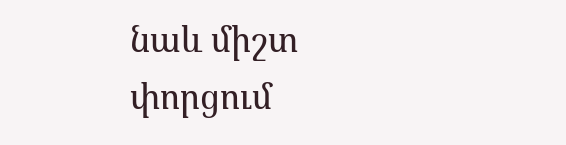նաև միշտ փորցում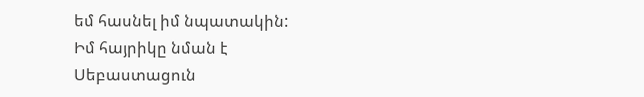եմ հասնել իմ նպատակին:
Իմ հայրիկը նման է Սեբաստացուն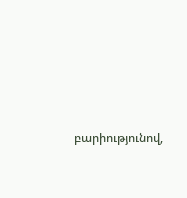բարիությունով,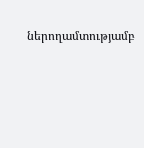ներողամտությամբ